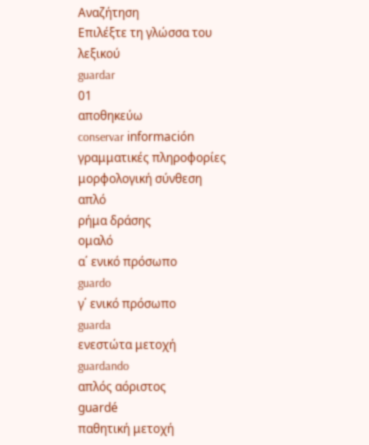Αναζήτηση
Επιλέξτε τη γλώσσα του λεξικού
guardar
01
αποθηκεύω
conservar información
γραμματικές πληροφορίες
μορφολογική σύνθεση
απλό
ρήμα δράσης
ομαλό
α΄ ενικό πρόσωπο
guardo
γ΄ ενικό πρόσωπο
guarda
ενεστώτα μετοχή
guardando
απλός αόριστος
guardé
παθητική μετοχή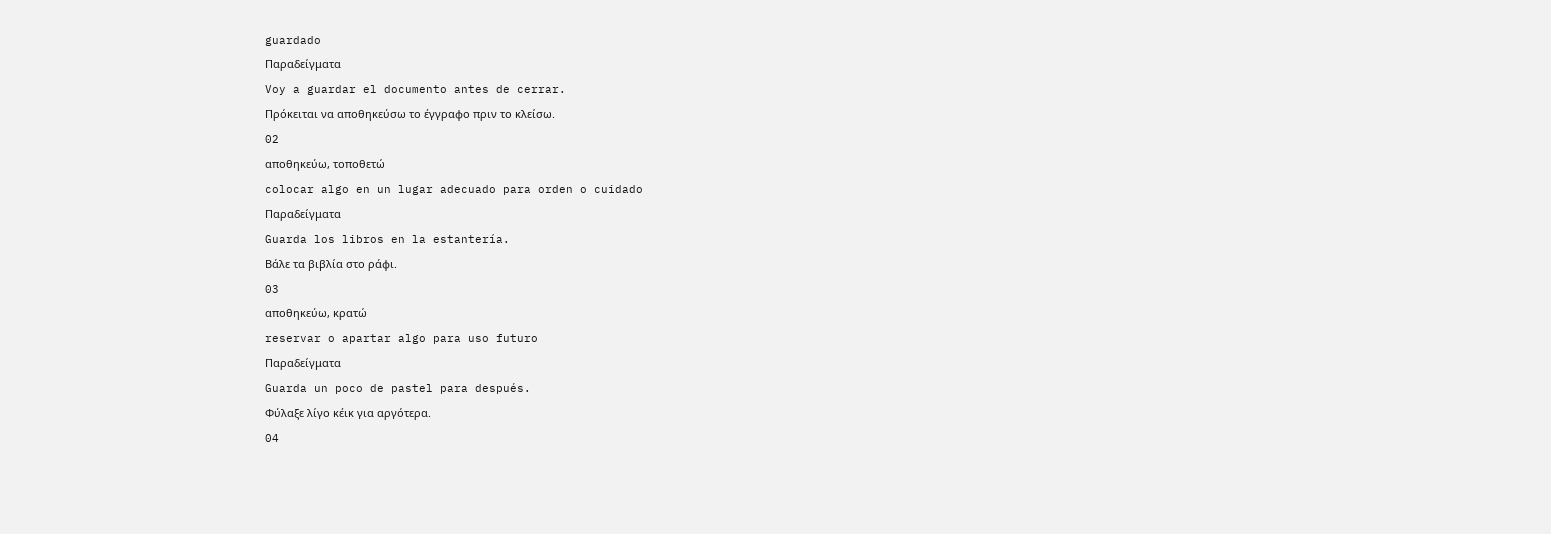guardado
Παραδείγματα
Voy a guardar el documento antes de cerrar.
Πρόκειται να αποθηκεύσω το έγγραφο πριν το κλείσω.
02
αποθηκεύω, τοποθετώ
colocar algo en un lugar adecuado para orden o cuidado
Παραδείγματα
Guarda los libros en la estantería.
Βάλε τα βιβλία στο ράφι.
03
αποθηκεύω, κρατώ
reservar o apartar algo para uso futuro
Παραδείγματα
Guarda un poco de pastel para después.
Φύλαξε λίγο κέικ για αργότερα.
04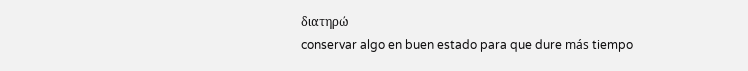διατηρώ
conservar algo en buen estado para que dure más tiempo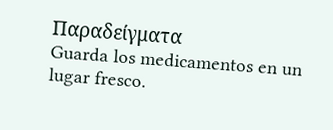Παραδείγματα
Guarda los medicamentos en un lugar fresco.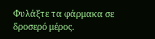Φυλάξτε τα φάρμακα σε δροσερό μέρος.